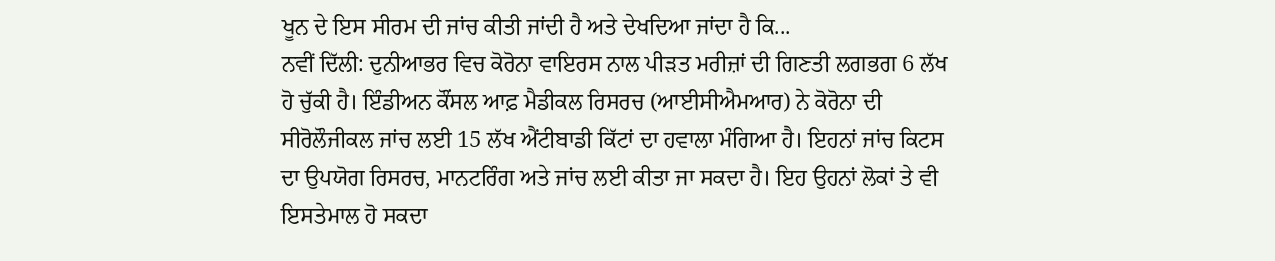ਖੂਨ ਦੇ ਇਸ ਸੀਰਮ ਦੀ ਜਾਂਚ ਕੀਤੀ ਜਾਂਦੀ ਹੈ ਅਤੇ ਦੇਖਦਿਆ ਜਾਂਦਾ ਹੈ ਕਿ...
ਨਵੀਂ ਦਿੱਲੀ: ਦੁਨੀਆਭਰ ਵਿਚ ਕੋਰੋਨਾ ਵਾਇਰਸ ਨਾਲ ਪੀੜਤ ਮਰੀਜ਼ਾਂ ਦੀ ਗਿਣਤੀ ਲਗਭਗ 6 ਲੱਖ ਹੋ ਚੁੱਕੀ ਹੈ। ਇੰਡੀਅਨ ਕੌਂਸਲ ਆਫ਼ ਮੈਡੀਕਲ ਰਿਸਰਚ (ਆਈਸੀਐਮਆਰ) ਨੇ ਕੋਰੋਨਾ ਦੀ ਸੀਰੋਲੌਜੀਕਲ ਜਾਂਚ ਲਈ 15 ਲੱਖ ਐਂਟੀਬਾਡੀ ਕਿੱਟਾਂ ਦਾ ਹਵਾਲਾ ਮੰਗਿਆ ਹੈ। ਇਹਨਾਂ ਜਾਂਚ ਕਿਟਸ ਦਾ ਉਪਯੋਗ ਰਿਸਰਚ, ਮਾਨਟਰਿੰਗ ਅਤੇ ਜਾਂਚ ਲਈ ਕੀਤਾ ਜਾ ਸਕਦਾ ਹੈ। ਇਹ ਉਹਨਾਂ ਲੋਕਾਂ ਤੇ ਵੀ ਇਸਤੇਮਾਲ ਹੋ ਸਕਦਾ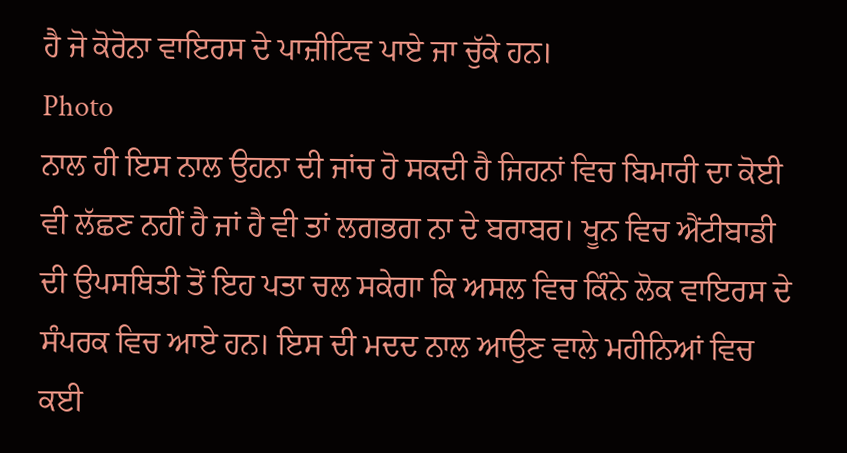ਹੈ ਜੋ ਕੋਰੋਨਾ ਵਾਇਰਸ ਦੇ ਪਾਜ਼ੀਟਿਵ ਪਾਏ ਜਾ ਚੁੱਕੇ ਹਨ।
Photo
ਨਾਲ ਹੀ ਇਸ ਨਾਲ ਉਹਨਾ ਦੀ ਜਾਂਚ ਹੋ ਸਕਦੀ ਹੈ ਜਿਹਨਾਂ ਵਿਚ ਬਿਮਾਰੀ ਦਾ ਕੋਈ ਵੀ ਲੱਛਣ ਨਹੀਂ ਹੈ ਜਾਂ ਹੈ ਵੀ ਤਾਂ ਲਗਭਗ ਨਾ ਦੇ ਬਰਾਬਰ। ਖੂਨ ਵਿਚ ਐਂਟੀਬਾਡੀ ਦੀ ਉਪਸਥਿਤੀ ਤੋਂ ਇਹ ਪਤਾ ਚਲ ਸਕੇਗਾ ਕਿ ਅਸਲ ਵਿਚ ਕਿੰਨੇ ਲੋਕ ਵਾਇਰਸ ਦੇ ਸੰਪਰਕ ਵਿਚ ਆਏ ਹਨ। ਇਸ ਦੀ ਮਦਦ ਨਾਲ ਆਉਣ ਵਾਲੇ ਮਹੀਨਿਆਂ ਵਿਚ ਕਈ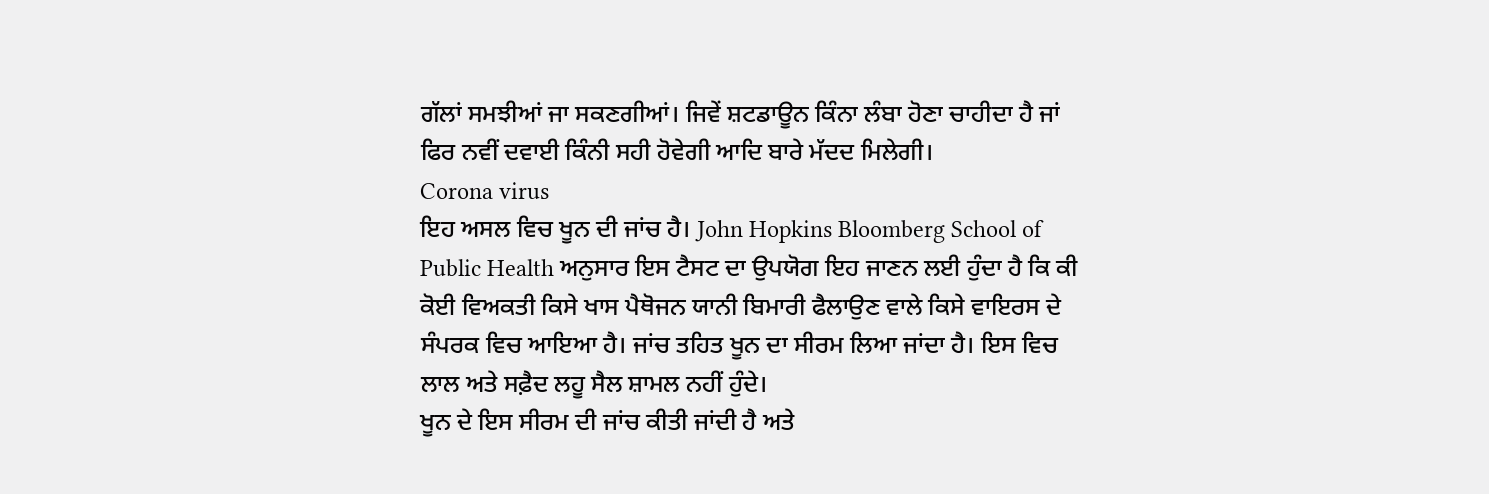ਗੱਲਾਂ ਸਮਝੀਆਂ ਜਾ ਸਕਣਗੀਆਂ। ਜਿਵੇਂ ਸ਼ਟਡਾਊਨ ਕਿੰਨਾ ਲੰਬਾ ਹੋਣਾ ਚਾਹੀਦਾ ਹੈ ਜਾਂ ਫਿਰ ਨਵੀਂ ਦਵਾਈ ਕਿੰਨੀ ਸਹੀ ਹੋਵੇਗੀ ਆਦਿ ਬਾਰੇ ਮੱਦਦ ਮਿਲੇਗੀ।
Corona virus
ਇਹ ਅਸਲ ਵਿਚ ਖੂਨ ਦੀ ਜਾਂਚ ਹੈ। John Hopkins Bloomberg School of Public Health ਅਨੁਸਾਰ ਇਸ ਟੈਸਟ ਦਾ ਉਪਯੋਗ ਇਹ ਜਾਣਨ ਲਈ ਹੁੰਦਾ ਹੈ ਕਿ ਕੀ ਕੋਈ ਵਿਅਕਤੀ ਕਿਸੇ ਖਾਸ ਪੈਥੋਜਨ ਯਾਨੀ ਬਿਮਾਰੀ ਫੈਲਾਉਣ ਵਾਲੇ ਕਿਸੇ ਵਾਇਰਸ ਦੇ ਸੰਪਰਕ ਵਿਚ ਆਇਆ ਹੈ। ਜਾਂਚ ਤਹਿਤ ਖੂਨ ਦਾ ਸੀਰਮ ਲਿਆ ਜਾਂਦਾ ਹੈ। ਇਸ ਵਿਚ ਲਾਲ ਅਤੇ ਸਫ਼ੈਦ ਲਹੂ ਸੈਲ ਸ਼ਾਮਲ ਨਹੀਂ ਹੁੰਦੇ।
ਖੂਨ ਦੇ ਇਸ ਸੀਰਮ ਦੀ ਜਾਂਚ ਕੀਤੀ ਜਾਂਦੀ ਹੈ ਅਤੇ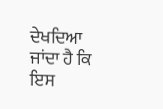ਦੇਖਦਿਆ ਜਾਂਦਾ ਹੈ ਕਿ ਇਸ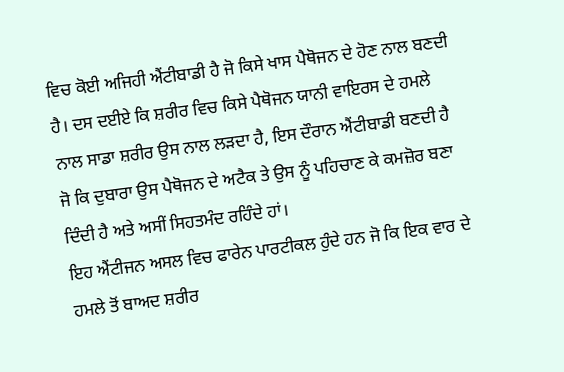ਵਿਚ ਕੋਈ ਅਜਿਹੀ ਐਂਟੀਬਾਡੀ ਹੈ ਜੋ ਕਿਸੇ ਖਾਸ ਪੈਥੋਜਨ ਦੇ ਹੋਣ ਨਾਲ ਬਣਦੀ ਹੈ। ਦਸ ਦਈਏ ਕਿ ਸ਼ਰੀਰ ਵਿਚ ਕਿਸੇ ਪੈਥੋਜਨ ਯਾਨੀ ਵਾਇਰਸ ਦੇ ਹਮਲੇ ਨਾਲ ਸਾਡਾ ਸ਼ਰੀਰ ਉਸ ਨਾਲ ਲੜਦਾ ਹੈ, ਇਸ ਦੌਰਾਨ ਐਂਟੀਬਾਡੀ ਬਣਦੀ ਹੈ ਜੋ ਕਿ ਦੁਬਾਰਾ ਉਸ ਪੈਥੋਜਨ ਦੇ ਅਟੈਕ ਤੇ ਉਸ ਨੂੰ ਪਹਿਚਾਣ ਕੇ ਕਮਜ਼ੋਰ ਬਣਾ ਦਿੰਦੀ ਹੈ ਅਤੇ ਅਸੀਂ ਸਿਹਤਮੰਦ ਰਹਿੰਦੇ ਹਾਂ।
ਇਹ ਐਂਟੀਜਨ ਅਸਲ ਵਿਚ ਫਾਰੇਨ ਪਾਰਟੀਕਲ ਹੁੰਦੇ ਹਨ ਜੋ ਕਿ ਇਕ ਵਾਰ ਦੇ ਹਮਲੇ ਤੋਂ ਬਾਅਦ ਸ਼ਰੀਰ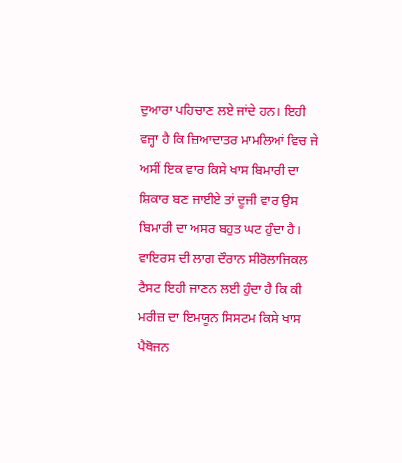ਦੁਆਰਾ ਪਹਿਚਾਣ ਲਏ ਜਾਂਦੇ ਹਨ। ਇਹੀ ਵਜ੍ਹਾ ਹੈ ਕਿ ਜ਼ਿਆਦਾਤਰ ਮਾਮਲਿਆਂ ਵਿਚ ਜੇ ਅਸੀਂ ਇਕ ਵਾਰ ਕਿਸੇ ਖਾਸ ਬਿਮਾਰੀ ਦਾ ਸ਼ਿਕਾਰ ਬਣ ਜਾਈਏ ਤਾਂ ਦੂਜੀ ਵਾਰ ਉਸ ਬਿਮਾਰੀ ਦਾ ਅਸਰ ਬਹੁਤ ਘਟ ਹੁੰਦਾ ਹੈ। ਵਾਇਰਸ ਦੀ ਲਾਗ ਦੌਰਾਨ ਸੀਰੋਲਾਜਿਕਲ ਟੈਸਟ ਇਹੀ ਜਾਣਨ ਲਈ ਹੁੰਦਾ ਹੈ ਕਿ ਕੀ ਮਰੀਜ਼ ਦਾ ਇਮਯੂਨ ਸਿਸਟਮ ਕਿਸੇ ਖਾਸ ਪੈਥੋਜਨ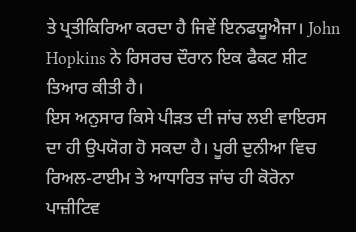ਤੇ ਪ੍ਰਤੀਕਿਰਿਆ ਕਰਦਾ ਹੈ ਜਿਵੇਂ ਇਨਫਯੂਐਜਾ। John Hopkins ਨੇ ਰਿਸਰਚ ਦੌਰਾਨ ਇਕ ਫੈਕਟ ਸ਼ੀਟ ਤਿਆਰ ਕੀਤੀ ਹੈ।
ਇਸ ਅਨੁਸਾਰ ਕਿਸੇ ਪੀੜਤ ਦੀ ਜਾਂਚ ਲਈ ਵਾਇਰਸ ਦਾ ਹੀ ਉਪਯੋਗ ਹੋ ਸਕਦਾ ਹੈ। ਪੂਰੀ ਦੁਨੀਆ ਵਿਚ ਰਿਅਲ-ਟਾਈਮ ਤੇ ਆਧਾਰਿਤ ਜਾਂਚ ਹੀ ਕੋਰੋਨਾ ਪਾਜ਼ੀਟਿਵ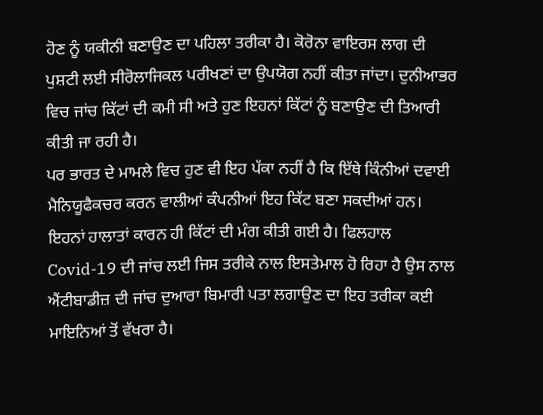ਹੋਣ ਨੂੰ ਯਕੀਨੀ ਬਣਾਉਣ ਦਾ ਪਹਿਲਾ ਤਰੀਕਾ ਹੈ। ਕੋਰੋਨਾ ਵਾਇਰਸ ਲਾਗ ਦੀ ਪੁਸ਼ਟੀ ਲਈ ਸੀਰੋਲਾਜਿਕਲ ਪਰੀਖਣਾਂ ਦਾ ਉਪਯੋਗ ਨਹੀਂ ਕੀਤਾ ਜਾਂਦਾ। ਦੁਨੀਆਭਰ ਵਿਚ ਜਾਂਚ ਕਿੱਟਾਂ ਦੀ ਕਮੀ ਸੀ ਅਤੇ ਹੁਣ ਇਹਨਾਂ ਕਿੱਟਾਂ ਨੂੰ ਬਣਾਉਣ ਦੀ ਤਿਆਰੀ ਕੀਤੀ ਜਾ ਰਹੀ ਹੈ।
ਪਰ ਭਾਰਤ ਦੇ ਮਾਮਲੇ ਵਿਚ ਹੁਣ ਵੀ ਇਹ ਪੱਕਾ ਨਹੀਂ ਹੈ ਕਿ ਇੱਥੇ ਕਿੰਨੀਆਂ ਦਵਾਈ ਮੈਨਿਯੂਫੈਕਚਰ ਕਰਨ ਵਾਲੀਆਂ ਕੰਪਨੀਆਂ ਇਹ ਕਿੱਟ ਬਣਾ ਸਕਦੀਆਂ ਹਨ। ਇਹਨਾਂ ਹਾਲਾਤਾਂ ਕਾਰਨ ਹੀ ਕਿੱਟਾਂ ਦੀ ਮੰਗ ਕੀਤੀ ਗਈ ਹੈ। ਫਿਲਹਾਲ Covid-19 ਦੀ ਜਾਂਚ ਲਈ ਜਿਸ ਤਰੀਕੇ ਨਾਲ ਇਸਤੇਮਾਲ ਹੋ ਰਿਹਾ ਹੈ ਉਸ ਨਾਲ ਐਂਟੀਬਾਡੀਜ਼ ਦੀ ਜਾਂਚ ਦੁਆਰਾ ਬਿਮਾਰੀ ਪਤਾ ਲਗਾਉਣ ਦਾ ਇਹ ਤਰੀਕਾ ਕਈ ਮਾਇਨਿਆਂ ਤੋਂ ਵੱਖਰਾ ਹੈ।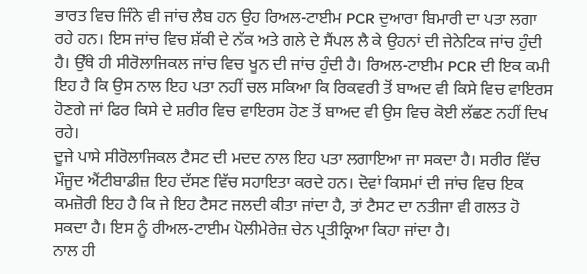ਭਾਰਤ ਵਿਚ ਜਿੰਨੇ ਵੀ ਜਾਂਚ ਲੈਬ ਹਨ ਉਹ ਰਿਅਲ-ਟਾਈਮ PCR ਦੁਆਰਾ ਬਿਮਾਰੀ ਦਾ ਪਤਾ ਲਗਾ ਰਹੇ ਹਨ। ਇਸ ਜਾਂਚ ਵਿਚ ਸ਼ੱਕੀ ਦੇ ਨੱਕ ਅਤੇ ਗਲੇ ਦੇ ਸੈਂਪਲ ਲੈ ਕੇ ਉਹਨਾਂ ਦੀ ਜੇਨੇਟਿਕ ਜਾਂਚ ਹੁੰਦੀ ਹੈ। ਉੱਥੇ ਹੀ ਸੀਰੋਲਾਜਿਕਲ ਜਾਂਚ ਵਿਚ ਖੂਨ ਦੀ ਜਾਂਚ ਹੁੰਦੀ ਹੈ। ਰਿਅਲ-ਟਾਈਮ PCR ਦੀ ਇਕ ਕਮੀ ਇਹ ਹੈ ਕਿ ਉਸ ਨਾਲ ਇਹ ਪਤਾ ਨਹੀਂ ਚਲ ਸਕਿਆ ਕਿ ਰਿਕਵਰੀ ਤੋਂ ਬਾਅਦ ਵੀ ਕਿਸੇ ਵਿਚ ਵਾਇਰਸ ਹੋਣਗੇ ਜਾਂ ਫਿਰ ਕਿਸੇ ਦੇ ਸ਼ਰੀਰ ਵਿਚ ਵਾਇਰਸ ਹੋਣ ਤੋਂ ਬਾਅਦ ਵੀ ਉਸ ਵਿਚ ਕੋਈ ਲੱਛਣ ਨਹੀਂ ਦਿਖ ਰਹੇ।
ਦੂਜੇ ਪਾਸੇ ਸੀਰੋਲਾਜਿਕਲ ਟੈਸਟ ਦੀ ਮਦਦ ਨਾਲ ਇਹ ਪਤਾ ਲਗਾਇਆ ਜਾ ਸਕਦਾ ਹੈ। ਸਰੀਰ ਵਿੱਚ ਮੌਜੂਦ ਐਂਟੀਬਾਡੀਜ਼ ਇਹ ਦੱਸਣ ਵਿੱਚ ਸਹਾਇਤਾ ਕਰਦੇ ਹਨ। ਦੋਵਾਂ ਕਿਸਮਾਂ ਦੀ ਜਾਂਚ ਵਿਚ ਇਕ ਕਮਜ਼ੋਰੀ ਇਹ ਹੈ ਕਿ ਜੇ ਇਹ ਟੈਸਟ ਜਲਦੀ ਕੀਤਾ ਜਾਂਦਾ ਹੈ, ਤਾਂ ਟੈਸਟ ਦਾ ਨਤੀਜਾ ਵੀ ਗਲਤ ਹੋ ਸਕਦਾ ਹੈ। ਇਸ ਨੂੰ ਰੀਅਲ-ਟਾਈਮ ਪੋਲੀਮੇਰੇਜ਼ ਚੇਨ ਪ੍ਰਤੀਕ੍ਰਿਆ ਕਿਹਾ ਜਾਂਦਾ ਹੈ।
ਨਾਲ ਹੀ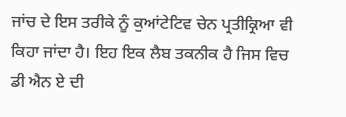ਜਾਂਚ ਦੇ ਇਸ ਤਰੀਕੇ ਨੂੰ ਕੁਆਂਟੇਟਿਵ ਚੇਨ ਪ੍ਰਤੀਕ੍ਰਿਆ ਵੀ ਕਿਹਾ ਜਾਂਦਾ ਹੈ। ਇਹ ਇਕ ਲੈਬ ਤਕਨੀਕ ਹੈ ਜਿਸ ਵਿਚ ਡੀ ਐਨ ਏ ਦੀ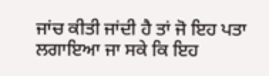ਜਾਂਚ ਕੀਤੀ ਜਾਂਦੀ ਹੈ ਤਾਂ ਜੋ ਇਹ ਪਤਾ ਲਗਾਇਆ ਜਾ ਸਕੇ ਕਿ ਇਹ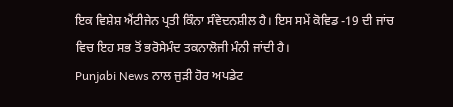ਇਕ ਵਿਸ਼ੇਸ਼ ਐਂਟੀਜੇਨ ਪ੍ਰਤੀ ਕਿੰਨਾ ਸੰਵੇਦਨਸ਼ੀਲ ਹੈ। ਇਸ ਸਮੇਂ ਕੋਵਿਡ -19 ਦੀ ਜਾਂਚ ਵਿਚ ਇਹ ਸਭ ਤੋਂ ਭਰੋਸੇਮੰਦ ਤਕਨਾਲੋਜੀ ਮੰਨੀ ਜਾਂਦੀ ਹੈ।
Punjabi News ਨਾਲ ਜੁੜੀ ਹੋਰ ਅਪਡੇਟ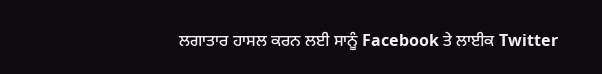ਲਗਾਤਾਰ ਹਾਸਲ ਕਰਨ ਲਈ ਸਾਨੂੰ Facebook ਤੇ ਲਾਈਕ Twitter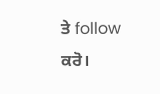ਤੇ follow ਕਰੋ।